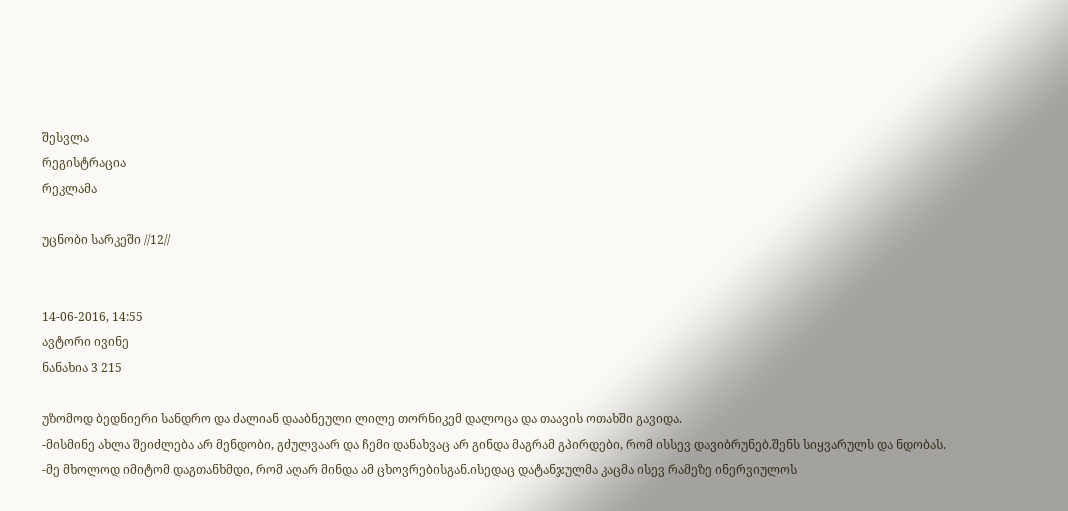შესვლა
რეგისტრაცია
რეკლამა

უცნობი სარკეში //12//


14-06-2016, 14:55
ავტორი ივინე
ნანახია 3 215

უზომოდ ბედნიერი სანდრო და ძალიან დააბნეული ლილე თორნიკემ დალოცა და თაავის ოთახში გავიდა.
-მისმინე ახლა შეიძლება არ მენდობი, გძულვაარ და ჩემი დანახვაც არ გინდა მაგრამ გპირდები, რომ ისსევ დავიბრუნებ.შენს სიყვარულს და ნდობას.
-მე მხოლოდ იმიტომ დაგთანხმდი, რომ აღარ მინდა ამ ცხოვრებისგან.ისედაც დატანჯულმა კაცმა ისევ რამეზე ინერვიულოს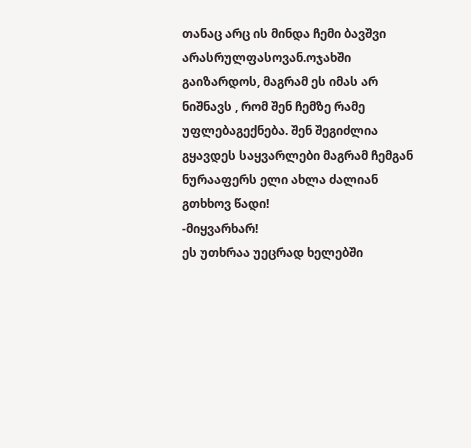თანაც არც ის მინდა ჩემი ბავშვი არასრულფასოვან.ოჯახში გაიზარდოს, მაგრამ ეს იმას არ ნიშნავს , რომ შენ ჩემზე რამე უფლებაგექნება. შენ შეგიძლია გყავდეს საყვარლები მაგრამ ჩემგან ნურააფერს ელი ახლა ძალიან გთხხოვ წადი!
-მიყვარხარ!
ეს უთხრაა უეცრად ხელებში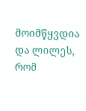მოიმწყვდია და ლილეს, რომ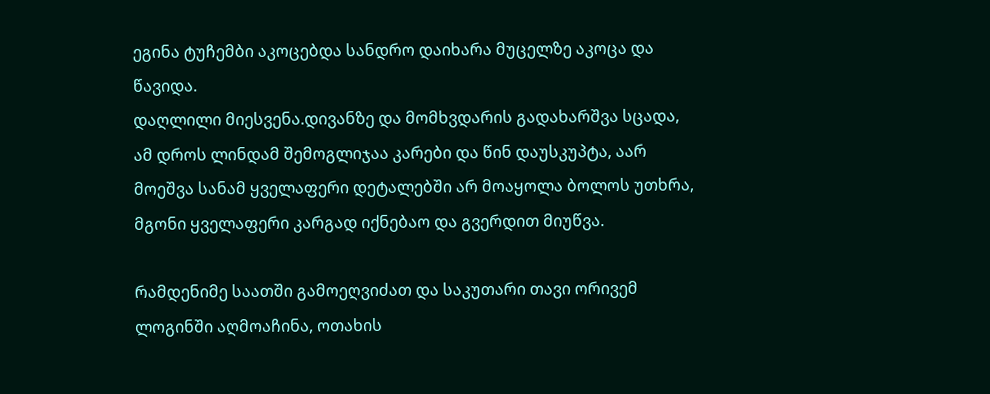ეგინა ტუჩემბი აკოცებდა სანდრო დაიხარა მუცელზე აკოცა და წავიდა.
დაღლილი მიესვენა.დივანზე და მომხვდარის გადახარშვა სცადა, ამ დროს ლინდამ შემოგლიჯაა კარები და წინ დაუსკუპტა, აარ მოეშვა სანამ ყველაფერი დეტალებში არ მოაყოლა ბოლოს უთხრა, მგონი ყველაფერი კარგად იქნებაო და გვერდით მიუწვა.

რამდენიმე საათში გამოეღვიძათ და საკუთარი თავი ორივემ ლოგინში აღმოაჩინა, ოთახის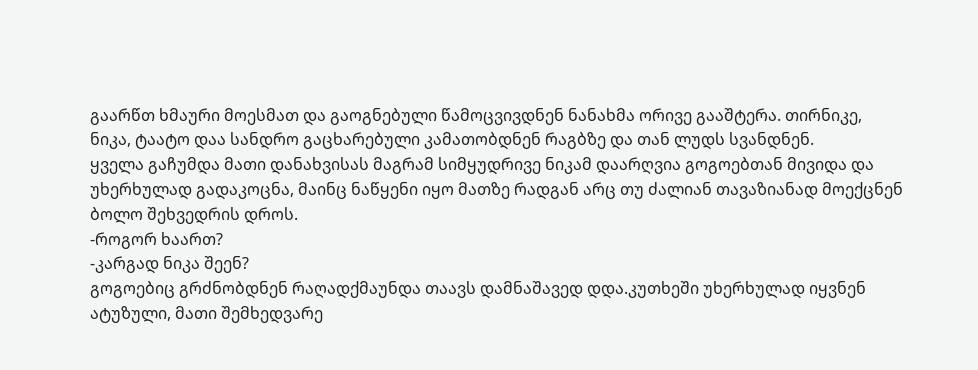გაარწთ ხმაური მოესმათ და გაოგნებული წამოცვივდნენ ნანახმა ორივე გააშტერა. თირნიკე, ნიკა, ტაატო დაა სანდრო გაცხარებული კამათობდნენ რაგბზე და თან ლუდს სვანდნენ.
ყველა გაჩუმდა მათი დანახვისას მაგრამ სიმყუდრივე ნიკამ დაარღვია გოგოებთან მივიდა და უხერხულად გადაკოცნა, მაინც ნაწყენი იყო მათზე რადგან არც თუ ძალიან თავაზიანად მოექცნენ ბოლო შეხვედრის დროს.
-როგორ ხაართ?
-კარგად ნიკა შეენ?
გოგოებიც გრძნობდნენ რაღადქმაუნდა თაავს დამნაშავედ დდა.კუთხეში უხერხულად იყვნენ ატუზული, მათი შემხედვარე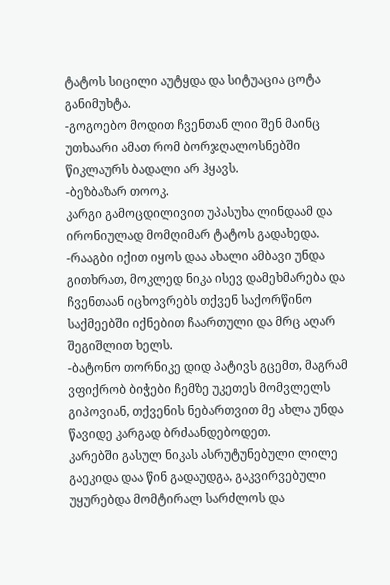ტატოს სიცილი აუტყდა და სიტუაცია ცოტა განიმუხტა.
-გოგოებო მოდით ჩვენთან ლიი შენ მაინც უთხაარი ამათ რომ ბორჯღალოსნებში წიკლაურს ბადალი არ ჰყავს.
-ბეზბაზარ თოოკ.
კარგი გამოცდილივით უპასუხა ლინდაამ და ირონიულად მომღიმარ ტატოს გადახედა.
-რააგბი იქით იყოს დაა ახალი ამბავი უნდა გითხრათ, მოკლედ ნიკა ისევ დამეხმარება და ჩვენთაან იცხოვრებს თქვენ საქორწინო საქმეებში იქნებით ჩაართული და მრც აღარ შეგიშლით ხელს.
-ბატონო თორნიკე დიდ პატივს გცემთ, მაგრამ ვფიქრობ ბიჭები ჩემზე უკეთეს მომვლელს გიპოვიან, თქვენის ნებართვით მე ახლა უნდა წავიდე კარგად ბრძაანდებოდეთ.
კარებში გასულ ნიკას ასრუტუნებული ლილე გაეკიდა დაა წინ გადაუდგა, გაკვირვებული უყურებდა მომტირალ სარძლოს და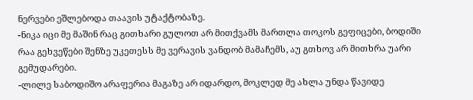ნერვები ეშლებოდა თაავის უტაქტობაზე.
-ნიკა იცი მე მაშინ რაც გითხარი გულოთ არ მითქვამს მართლა თოკოს გეფიცები, ბოდიში რაა გეხვეწები შენზე უკეთესს მე ვერავის ვანდობ მამაჩემს, აუ გთხოვ არ მითხრა უარი გემუდარები.
-ლილე საბოდიშო არაფერია მაგაზე არ იდარდო, მოკლედ მე ახლა უნდა წავიდე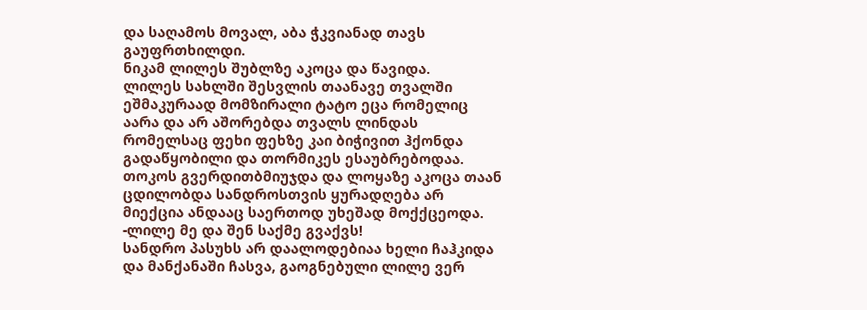და საღამოს მოვალ, აბა ჭკვიანად თავს გაუფრთხილდი.
ნიკამ ლილეს შუბლზე აკოცა და წავიდა.
ლილეს სახლში შესვლის თაანავე თვალში ეშმაკურაად მომზირალი ტატო ეცა რომელიც აარა და არ აშორებდა თვალს ლინდას რომელსაც ფეხი ფეხზე კაი ბიჭივით ჰქონდა გადაწყობილი და თორმიკეს ესაუბრებოდაა.
თოკოს გვერდითბმიუჯდა და ლოყაზე აკოცა თაან ცდილობდა სანდროსთვის ყურადღება არ მიექცია ანდააც საერთოდ უხეშად მოქქცეოდა.
-ლილე მე და შენ საქმე გვაქვს!
სანდრო პასუხს არ დაალოდებიაა ხელი ჩაჰკიდა და მანქანაში ჩასვა, გაოგნებული ლილე ვერ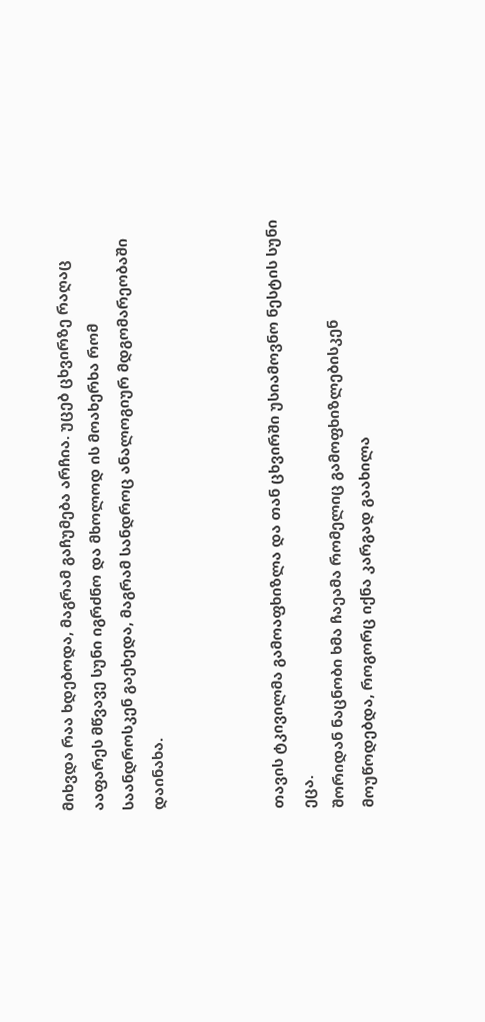მიხვდა რაა ხდებოდა, მაგრამ გაჩუმება არჩია. უცებ ცხვირზე რაღაც ააფარეს მწვავე სუნი იგრძნო და მხოლოდ ის მოახერხა რომ საანდროსკენ გაეხედა, მაგრამ სანდროც ანალოგიურ მდგომარეობაში დაინახა.



თავის ტკივილმა გამოაფხიზლა და თან ცხვირში უსიამოვნო ნესტის სუნი ეცა.
შორიდან ნაცნობი ხმა ჩაეამა რომელიც გამოფხიზლებისკენ მოუწოდებდა, როგორც იქნა კარგად გაახილა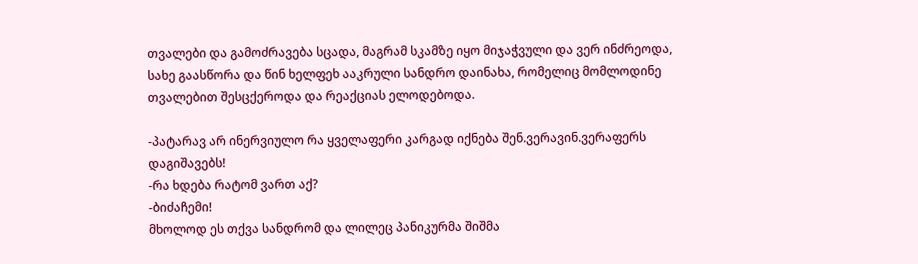თვალები და გამოძრავება სცადა, მაგრამ სკამზე იყო მიჯაჭვული და ვერ ინძრეოდა, სახე გაასწორა და წინ ხელფეხ ააკრული სანდრო დაინახა, რომელიც მომლოდინე თვალებით შესცქეროდა და რეაქციას ელოდებოდა.

-პატარავ არ ინერვიულო რა ყველაფერი კარგად იქნება შენ.ვერავინ.ვერაფერს დაგიშავებს!
-რა ხდება რატომ ვართ აქ?
-ბიძაჩემი!
მხოლოდ ეს თქვა სანდრომ და ლილეც პანიკურმა შიშმა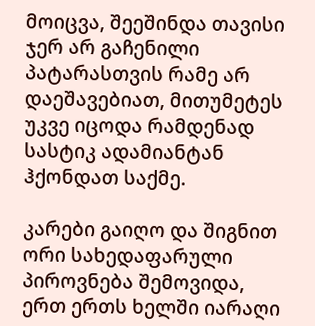მოიცვა, შეეშინდა თავისი ჯერ არ გაჩენილი პატარასთვის რამე არ დაეშავებიათ, მითუმეტეს უკვე იცოდა რამდენად სასტიკ ადამიანტან ჰქონდათ საქმე.

კარები გაიღო და შიგნით ორი სახედაფარული პიროვნება შემოვიდა, ერთ ერთს ხელში იარაღი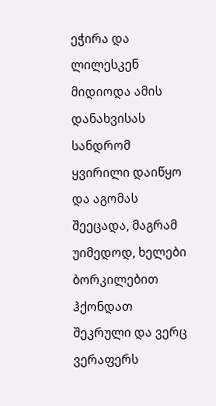ეჭირა და ლილესკენ მიდიოდა ამის დანახვისას სანდრომ ყვირილი დაიწყო და აგომას შეეცადა, მაგრამ უიმედოდ, ხელები ბორკილებით ჰქონდათ შეკრული და ვერც ვერაფერს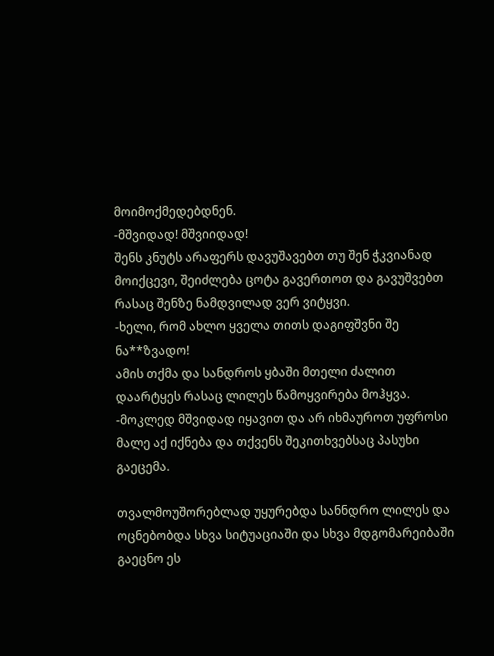მოიმოქმედებდნენ.
-მშვიდად! მშვიიდად!
შენს კნუტს არაფერს დავუშავებთ თუ შენ ჭკვიანად მოიქცევი, შეიძლება ცოტა გავერთოთ და გავუშვებთ რასაც შენზე ნამდვილად ვერ ვიტყვი.
-ხელი, რომ ახლო ყველა თითს დაგიფშვნი შე ნა**ზვადო!
ამის თქმა და სანდროს ყბაში მთელი ძალით დაარტყეს რასაც ლილეს წამოყვირება მოჰყვა.
-მოკლედ მშვიდად იყავით და არ იხმაუროთ უფროსი მალე აქ იქნება და თქვენს შეკითხვებსაც პასუხი გაეცემა.

თვალმოუშორებლად უყურებდა სანნდრო ლილეს და ოცნებობდა სხვა სიტუაციაში და სხვა მდგომარეიბაში გაეცნო ეს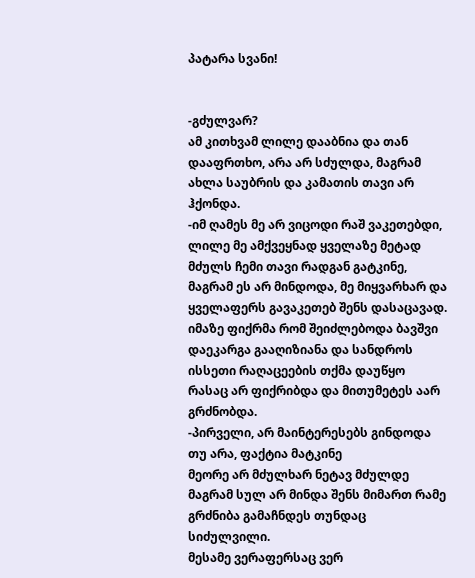პატარა სვანი!


-გძულვარ?
ამ კითხვამ ლილე დააბნია და თან დააფრთხო, არა არ სძულდა, მაგრამ ახლა საუბრის და კამათის თავი არ ჰქონდა.
-იმ ღამეს მე არ ვიცოდი რაშ ვაკეთებდი, ლილე მე ამქვეყნად ყველაზე მეტად მძულს ჩემი თავი რადგან გატკინე, მაგრამ ეს არ მინდოდა, მე მიყვარხარ და ყველაფერს გავაკეთებ შენს დასაცავად.
იმაზე ფიქრმა რომ შეიძლებოდა ბავშვი დაეკარგა გააღიზიანა და სანდროს ისსეთი რაღაცეების თქმა დაუწყო რასაც არ ფიქრიბდა და მითუმეტეს აარ გრძნობდა.
-პირველი, არ მაინტერესებს გინდოდა თუ არა, ფაქტია მატკინე
მეორე არ მძულხარ ნეტავ მძულდე მაგრამ სულ არ მინდა შენს მიმართ რამე გრძნიბა გამაჩნდეს თუნდაც სიძულვილი.
მესამე ვერაფერსაც ვერ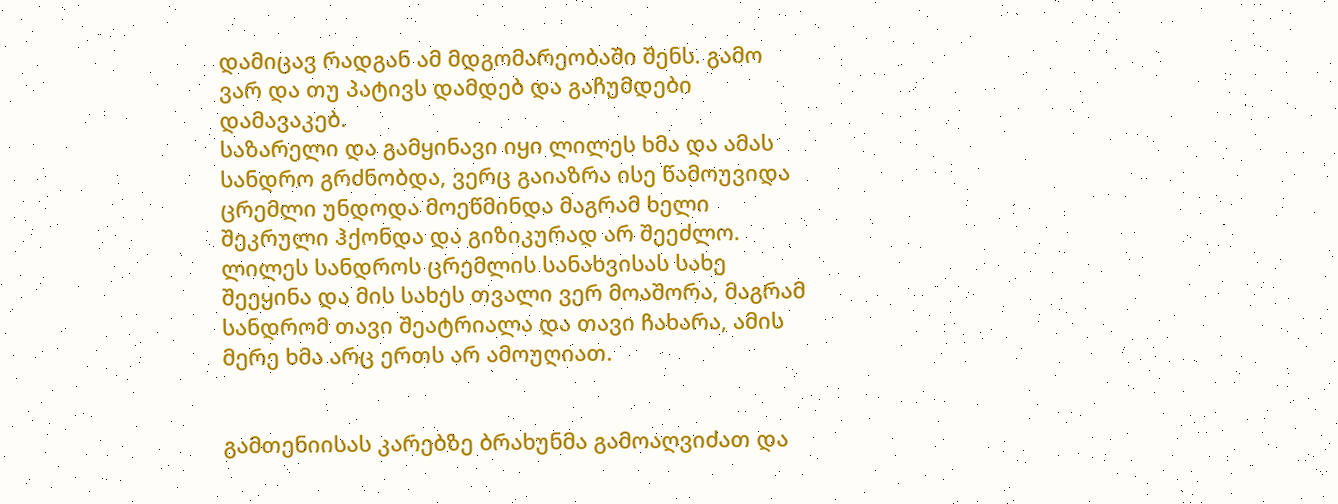დამიცავ რადგან ამ მდგომარეობაში შენს. გამო ვარ და თუ პატივს დამდებ და გაჩუმდები დამავაკებ.
საზარელი და გამყინავი იყი ლილეს ხმა და ამას სანდრო გრძნობდა, ვერც გაიაზრა ისე წამოუვიდა ცრემლი უნდოდა მოეწმინდა მაგრამ ხელი შეკრული ჰქონდა და გიზიკურად არ შეეძლო. ლილეს სანდროს ცრემლის სანახვისას სახე შეეყინა და მის სახეს თვალი ვერ მოაშორა, მაგრამ სანდრომ თავი შეატრიალა და თავი ჩახარა, ამის მერე ხმა არც ერთს არ ამოუღიათ.


გამთენიისას კარებზე ბრახუნმა გამოაღვიძათ და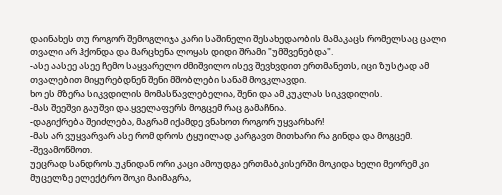დაინახეს თუ როგორ შემოგლიჯა კარი საშინელი შესახედაობის მამაკაცს რომელსაც ცალი თვალი არ ჰქონდა და მარცხენა ლოყას დიდი შრამი "უმშვენებდა".
-ასე აასეე ასეე ჩემო საყვარელო ძმიშვილო ისევ შევხვდით ერთმანეთს, იცი ზუსტად ამ თვალებით მიყურებდნენ შენი მშობლები სანამ მოვკლავდი.
ხო ეს მზერა სიკვდილის მომასწავლებელია, შენი და ამ კუკლას სიკვდილის.
-მას შეეშვი გაუშვი და.ყველაფერს მოგცემ რაც გამაჩნია.
-დაგიქრება შეიძლება, მაგრამ იქამდე ვნახოთ როგორ უყვარხარ!
-მას არ ვუყვარვარ ასე რომ დროს ტყუილად კარგავთ მითხარი რა გინდა და მოგცემ.
-შევამოწმოთ.
უეცრად სანდროს.უკნიდან ორი კაცი ამოუდგა ერთმაბკისერში მოკიდა ხელი მეორემ კი მუცელზე ელექტრო შოკი მაიმაგრა,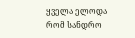ყველა ელოდა რომ სანდრო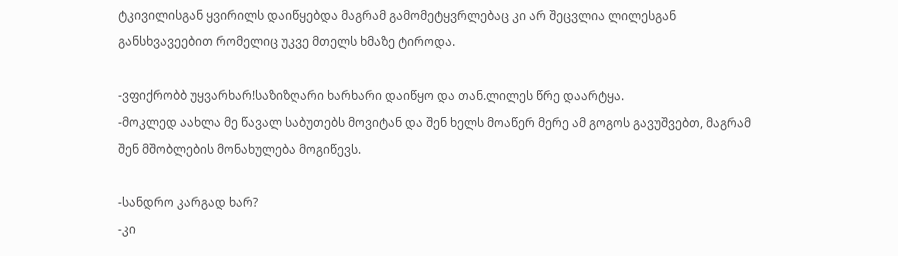ტკივილისგან ყვირილს დაიწყებდა მაგრამ გამომეტყვრლებაც კი არ შეცვლია ლილესგან განსხვავეებით რომელიც უკვე მთელს ხმაზე ტიროდა.

-ვფიქრობბ უყვარხარ!საზიზღარი ხარხარი დაიწყო და თან.ლილეს წრე დაარტყა.
-მოკლედ აახლა მე წავალ საბუთებს მოვიტან და შენ ხელს მოაწერ მერე ამ გოგოს გავუშვებთ, მაგრამ შენ მშობლების მონახულება მოგიწევს.

-სანდრო კარგად ხარ?
-კი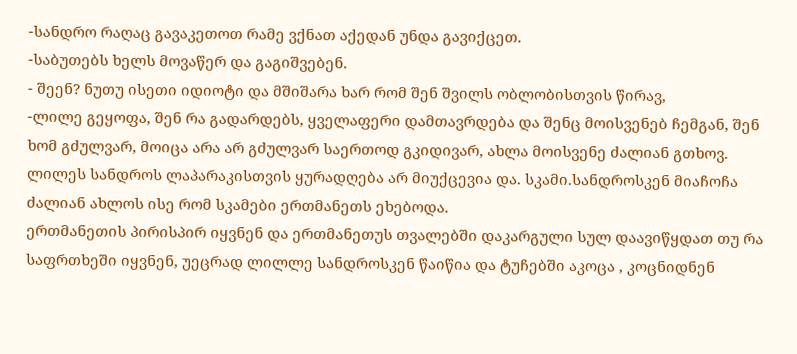-სანდრო რაღაც გავაკეთოთ რამე ვქნათ აქედან უნდა გავიქცეთ.
-საბუთებს ხელს მოვაწერ და გაგიშვებენ.
- შეენ? ნუთუ ისეთი იდიოტი და მშიშარა ხარ რომ შენ შვილს ობლობისთვის წირავ,
-ლილე გეყოფა, შენ რა გადარდებს, ყველაფერი დამთავრდება და შენც მოისვენებ ჩემგან, შენ ხომ გძულვარ, მოიცა არა არ გძულვარ საერთოდ გკიდივარ, ახლა მოისვენე ძალიან გთხოვ.
ლილეს სანდროს ლაპარაკისთვის ყურადღება არ მიუქცევია და. სკამი.სანდროსკენ მიაჩოჩა ძალიან ახლოს ისე რომ სკამები ერთმანეთს ეხებოდა.
ერთმანეთის პირისპირ იყვნენ და ერთმანეთუს თვალებში დაკარგული სულ დაავიწყდათ თუ რა საფრთხეში იყვნენ, უეცრად ლილლე სანდროსკენ წაიწია და ტუჩებში აკოცა , კოცნიდნენ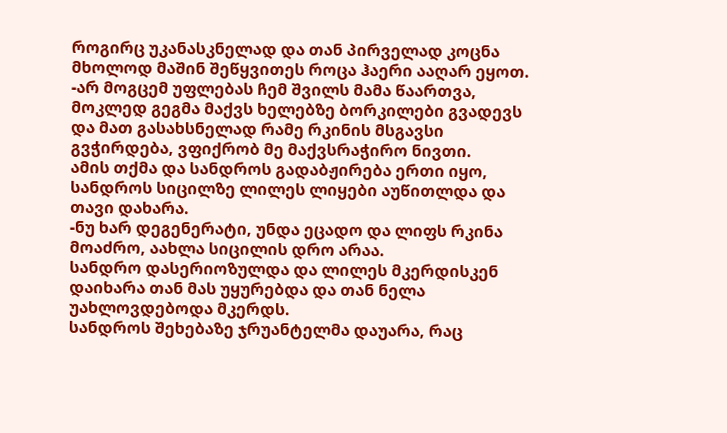როგირც უკანასკნელად და თან პირველად კოცნა მხოლოდ მაშინ შეწყვითეს როცა ჰაერი ააღარ ეყოთ.
-არ მოგცემ უფლებას ჩემ შვილს მამა წაართვა, მოკლედ გეგმა მაქვს ხელებზე ბორკილები გვადევს და მათ გასახსნელად რამე რკინის მსგავსი გვჭირდება, ვფიქრობ მე მაქვსრაჭირო ნივთი.
ამის თქმა და სანდროს გადაბჟირება ერთი იყო, სანდროს სიცილზე ლილეს ლიყები აუწითლდა და თავი დახარა.
-ნუ ხარ დეგენერატი, უნდა ეცადო და ლიფს რკინა მოაძრო, აახლა სიცილის დრო არაა.
სანდრო დასერიოზულდა და ლილეს მკერდისკენ დაიხარა თან მას უყურებდა და თან ნელა უახლოვდებოდა მკერდს.
სანდროს შეხებაზე ჯრუანტელმა დაუარა, რაც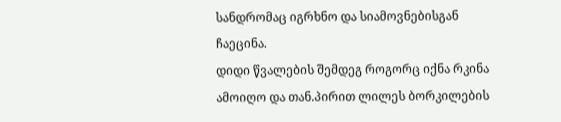სანდრომაც იგრხნო და სიამოვნებისგან ჩაეცინა.
დიდი წვალების შემდეგ როგორც იქნა რკინა ამოიღო და თან.პირით ლილეს ბორკილების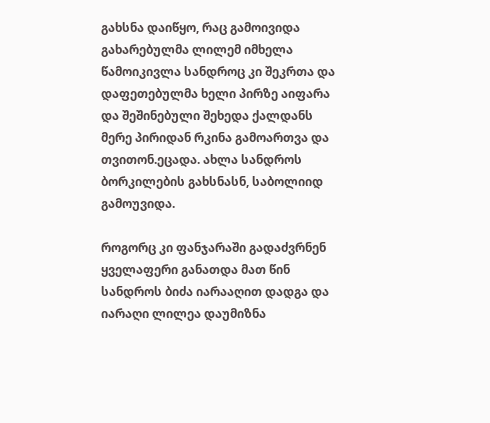გახსნა დაიწყო, რაც გამოივიდა გახარებულმა ლილემ იმხელა წამოიკივლა სანდროც კი შეკრთა და დაფეთებულმა ხელი პირზე აიფარა და შეშინებული შეხედა ქალდანს მერე პირიდან რკინა გამოართვა და თვითონ.ეცადა. ახლა სანდროს ბორკილების გახსნასნ, საბოლიიდ გამოუვიდა.

როგორც კი ფანჯარაში გადაძვრნენ ყველაფერი განათდა მათ წინ სანდროს ბიძა იარააღით დადგა და იარაღი ლილეა დაუმიზნა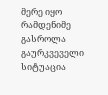მერე იყო რამდენიმე გასროლა გაურკვეველი სიტუაცია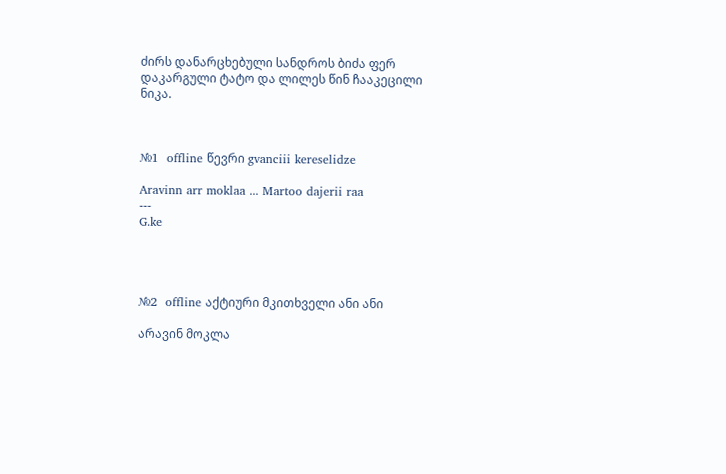ძირს დანარცხებული სანდროს ბიძა ფერ დაკარგული ტატო და ლილეს წინ ჩააკეცილი ნიკა.



№1  offline წევრი gvanciii kereselidze

Aravinn arr moklaa ... Martoo dajerii raa
---
G.ke




№2  offline აქტიური მკითხველი ანი ანი

არავინ მოკლა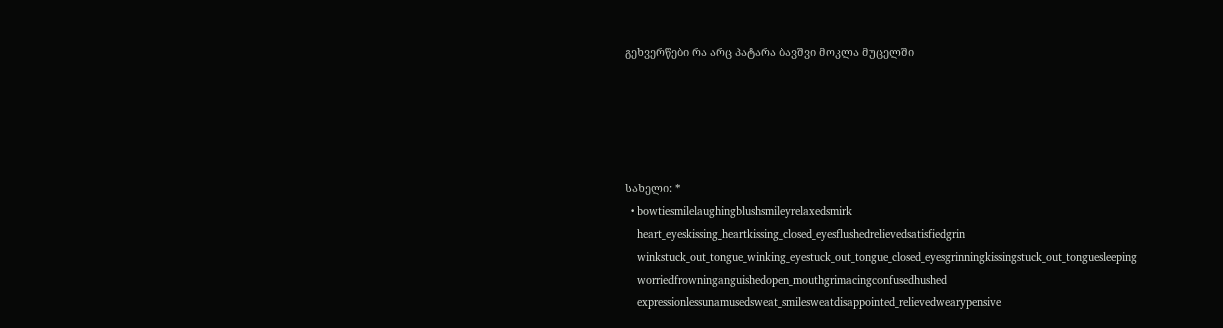გეხვერწები რა არც პატარა ბავშვი მოკლა მუცელში





სახელი: *
  • bowtiesmilelaughingblushsmileyrelaxedsmirk
    heart_eyeskissing_heartkissing_closed_eyesflushedrelievedsatisfiedgrin
    winkstuck_out_tongue_winking_eyestuck_out_tongue_closed_eyesgrinningkissingstuck_out_tonguesleeping
    worriedfrowninganguishedopen_mouthgrimacingconfusedhushed
    expressionlessunamusedsweat_smilesweatdisappointed_relievedwearypensive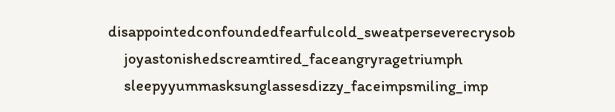disappointedconfoundedfearfulcold_sweatperseverecrysob
    joyastonishedscreamtired_faceangryragetriumph
    sleepyyummasksunglassesdizzy_faceimpsmiling_imp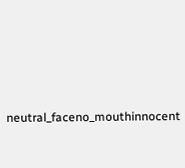neutral_faceno_mouthinnocent